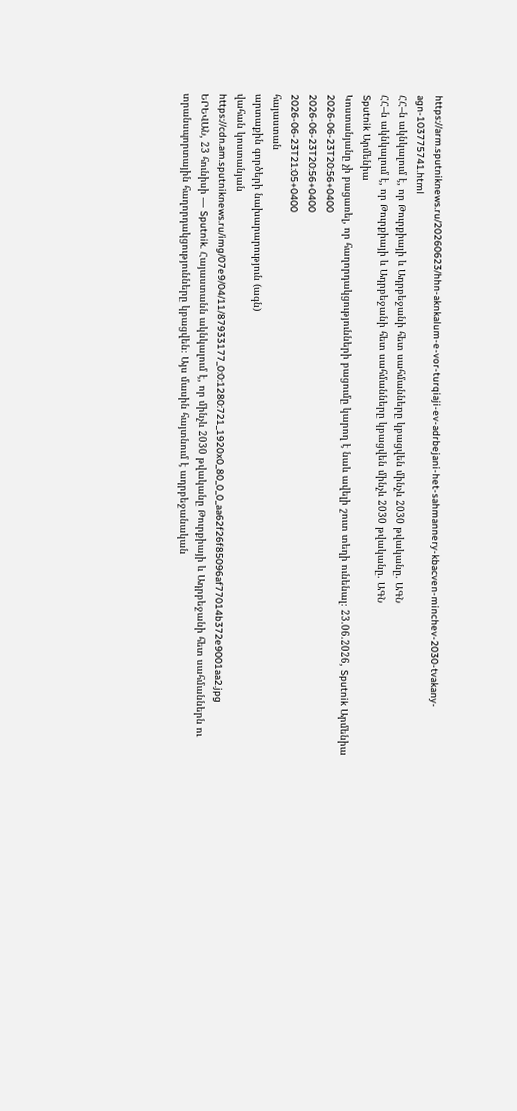https://arm.sputniknews.ru/20260623/hhn-aknkalum-e-vor-turqiaji-ev-adrbejani-het-sahmannery-kbacven-minchev-2030-tvakany-agn-103775741.html
ՀՀ–ն ակնկալում է, որ Թուրքիայի և Ադրբեջանի հետ սահմանները կբացվեն մինչև 2030 թվականը. ԱԳՆ
ՀՀ–ն ակնկալում է, որ Թուրքիայի և Ադրբեջանի հետ սահմանները կբացվեն մինչև 2030 թվականը. ԱԳՆ
Sputnik Արմենիա
Կոստանյանը չի բացառել, որ հաղորդակցությունների բացումը կարող է նաև ավելի շուտ տեղի ունենալ։ 23.06.2026, Sputnik Արմենիա
2026-06-23T20:56+0400
2026-06-23T20:56+0400
2026-06-23T21:05+0400
հայաստան
արտաքին գործերի նախարարություն (ագն)
վահան կոստանյան
https://cdn.am.sputniknews.ru/img/07e9/04/11/87933177_0:0:1280:721_1920x0_80_0_0_aa62f26f85096af77014b372e9001aa2.jpg
ԵՐԵՎԱՆ, 23 հունիսի — Sputnik. Հայաստանն ակնկալում է, որ մինչև 2030 թվականը Թուրքիայի և Ադրբեջանի հետ սահմաններն ու տրանսպորտային հաղորդակցությունները կբացվեն։ Այս մասին հայտնում է ադրբեջանական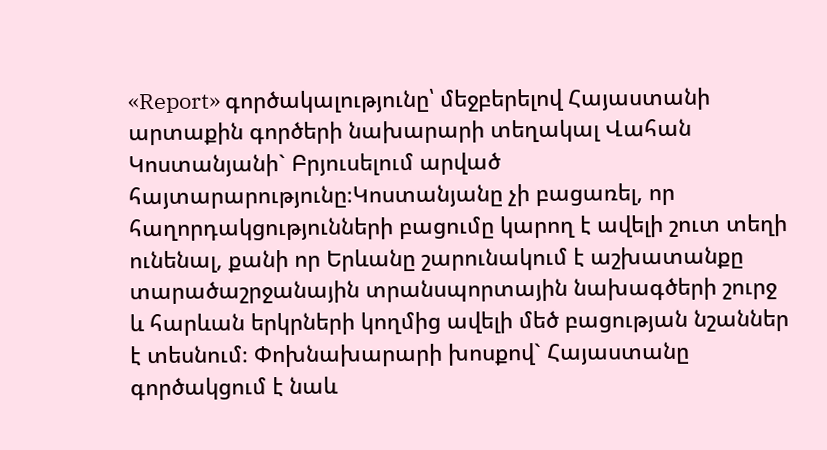«Report» գործակալությունը՝ մեջբերելով Հայաստանի արտաքին գործերի նախարարի տեղակալ Վահան Կոստանյանի` Բրյուսելում արված հայտարարությունը։Կոստանյանը չի բացառել, որ հաղորդակցությունների բացումը կարող է ավելի շուտ տեղի ունենալ, քանի որ Երևանը շարունակում է աշխատանքը տարածաշրջանային տրանսպորտային նախագծերի շուրջ և հարևան երկրների կողմից ավելի մեծ բացության նշաններ է տեսնում։ Փոխնախարարի խոսքով` Հայաստանը գործակցում է նաև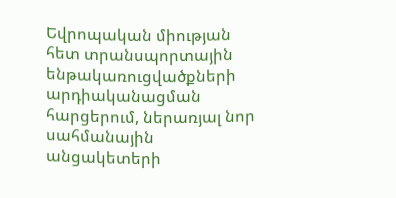Եվրոպական միության հետ տրանսպորտային ենթակառուցվածքների արդիականացման հարցերում, ներառյալ նոր սահմանային անցակետերի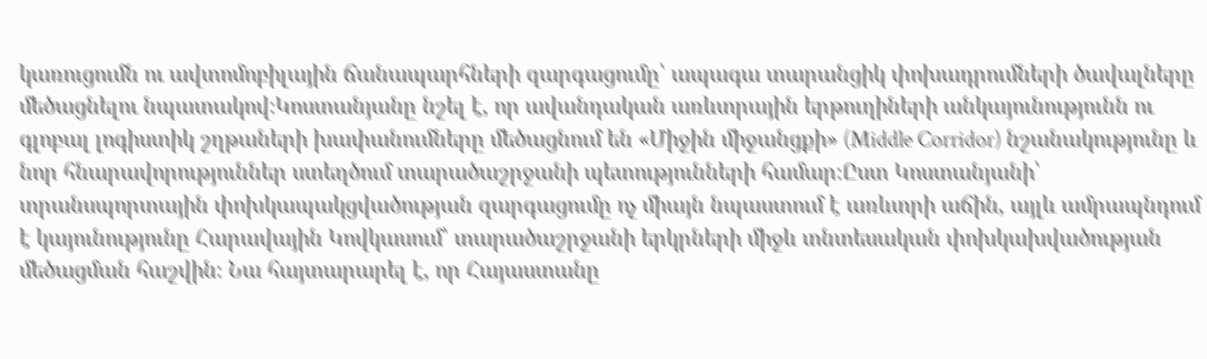կառուցումն ու ավտոմոբիլային ճանապարհների զարգացումը՝ ապագա տարանցիկ փոխադրումների ծավալները մեծացնելու նպատակով։Կոստանյանը նշել է, որ ավանդական առևտրային երթուղիների անկայունությունն ու գլոբալ լոգիստիկ շղթաների խափանումները մեծացնում են «Միջին միջանցքի» (Middle Corridor) նշանակությունը և նոր հնարավորություններ ստեղծում տարածաշրջանի պետությունների համար։Ըստ Կոստանյանի՝ տրանսպորտային փոխկապակցվածության զարգացումը ոչ միայն նպաստում է առևտրի աճին, այլև ամրապնդում է կայունությունը Հարավային Կովկասում՝ տարածաշրջանի երկրների միջև տնտեսական փոխկախվածության մեծացման հաշվին։ Նա հայտարարել է, որ Հայաստանը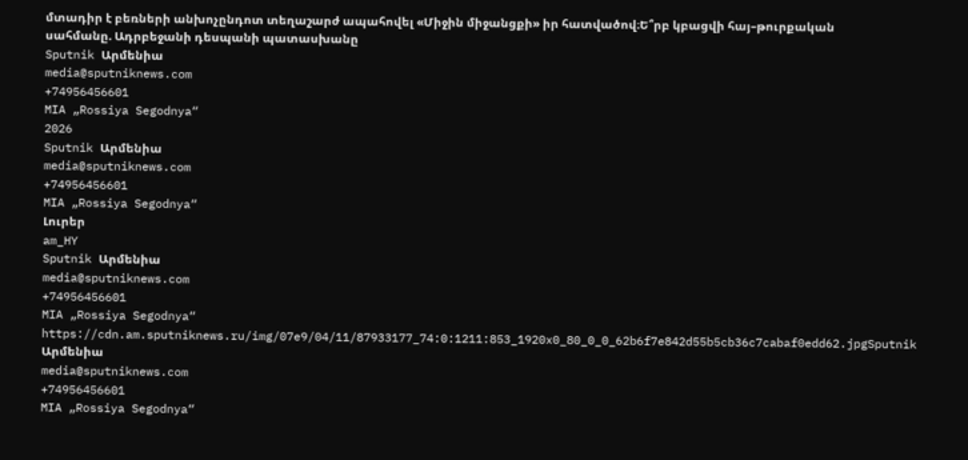մտադիր է բեռների անխոչընդոտ տեղաշարժ ապահովել «Միջին միջանցքի» իր հատվածով։Ե՞րբ կբացվի հայ–թուրքական սահմանը. Ադրբեջանի դեսպանի պատասխանը
Sputnik Արմենիա
media@sputniknews.com
+74956456601
MIA „Rossiya Segodnya“
2026
Sputnik Արմենիա
media@sputniknews.com
+74956456601
MIA „Rossiya Segodnya“
Լուրեր
am_HY
Sputnik Արմենիա
media@sputniknews.com
+74956456601
MIA „Rossiya Segodnya“
https://cdn.am.sputniknews.ru/img/07e9/04/11/87933177_74:0:1211:853_1920x0_80_0_0_62b6f7e842d55b5cb36c7cabaf0edd62.jpgSputnik Արմենիա
media@sputniknews.com
+74956456601
MIA „Rossiya Segodnya“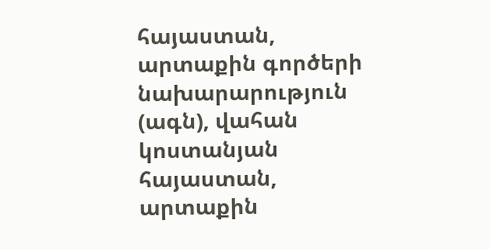հայաստան, արտաքին գործերի նախարարություն (ագն), վահան կոստանյան
հայաստան, արտաքին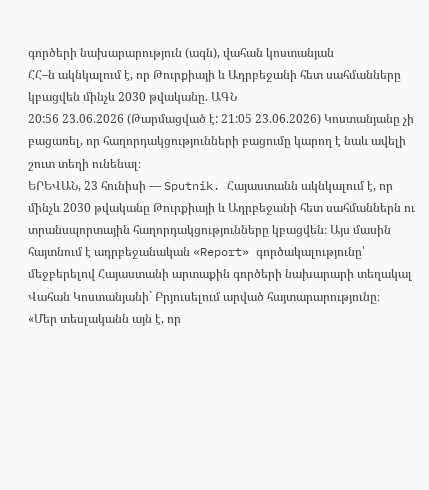գործերի նախարարություն (ագն), վահան կոստանյան
ՀՀ–ն ակնկալում է, որ Թուրքիայի և Ադրբեջանի հետ սահմանները կբացվեն մինչև 2030 թվականը. ԱԳՆ
20:56 23.06.2026 (Թարմացված է: 21:05 23.06.2026) Կոստանյանը չի բացառել, որ հաղորդակցությունների բացումը կարող է նաև ավելի շուտ տեղի ունենալ։
ԵՐԵՎԱՆ, 23 հունիսի — Sputnik. Հայաստանն ակնկալում է, որ մինչև 2030 թվականը Թուրքիայի և Ադրբեջանի հետ սահմաններն ու տրանսպորտային հաղորդակցությունները կբացվեն։ Այս մասին հայտնում է ադրբեջանական «Report» գործակալությունը՝ մեջբերելով Հայաստանի արտաքին գործերի նախարարի տեղակալ Վահան Կոստանյանի` Բրյուսելում արված հայտարարությունը։
«Մեր տեսլականն այն է, որ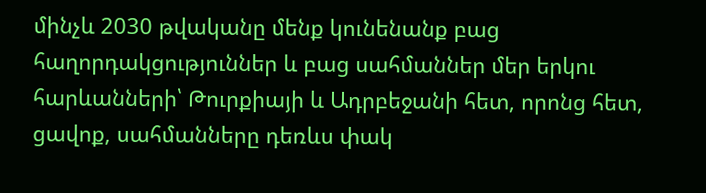մինչև 2030 թվականը մենք կունենանք բաց հաղորդակցություններ և բաց սահմաններ մեր երկու հարևանների՝ Թուրքիայի և Ադրբեջանի հետ, որոնց հետ, ցավոք, սահմանները դեռևս փակ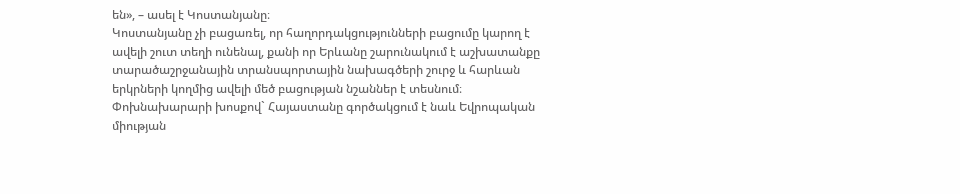են», – ասել է Կոստանյանը։
Կոստանյանը չի բացառել, որ հաղորդակցությունների բացումը կարող է ավելի շուտ տեղի ունենալ, քանի որ Երևանը շարունակում է աշխատանքը տարածաշրջանային տրանսպորտային նախագծերի շուրջ և հարևան երկրների կողմից ավելի մեծ բացության նշաններ է տեսնում։ Փոխնախարարի խոսքով` Հայաստանը գործակցում է նաև Եվրոպական միության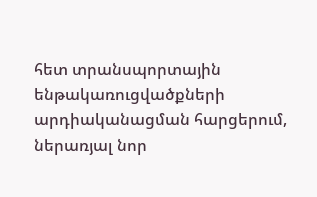հետ տրանսպորտային ենթակառուցվածքների արդիականացման հարցերում, ներառյալ նոր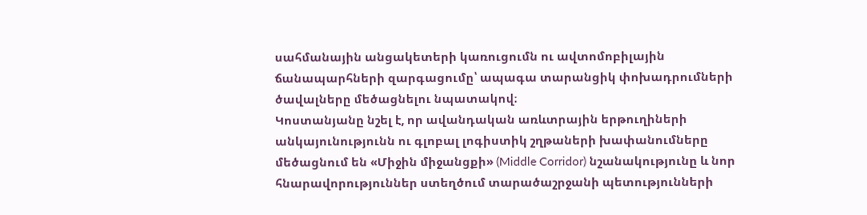սահմանային անցակետերի կառուցումն ու ավտոմոբիլային ճանապարհների զարգացումը՝ ապագա տարանցիկ փոխադրումների ծավալները մեծացնելու նպատակով։
Կոստանյանը նշել է, որ ավանդական առևտրային երթուղիների անկայունությունն ու գլոբալ լոգիստիկ շղթաների խափանումները մեծացնում են «Միջին միջանցքի» (Middle Corridor) նշանակությունը և նոր հնարավորություններ ստեղծում տարածաշրջանի պետությունների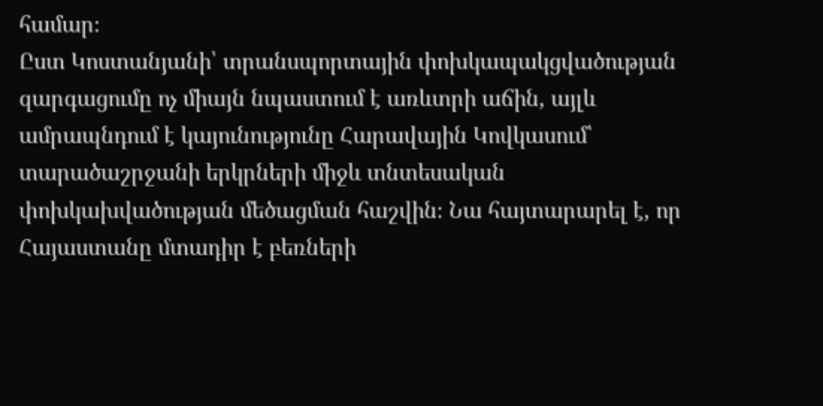համար։
Ըստ Կոստանյանի՝ տրանսպորտային փոխկապակցվածության զարգացումը ոչ միայն նպաստում է առևտրի աճին, այլև ամրապնդում է կայունությունը Հարավային Կովկասում՝ տարածաշրջանի երկրների միջև տնտեսական փոխկախվածության մեծացման հաշվին։ Նա հայտարարել է, որ Հայաստանը մտադիր է բեռների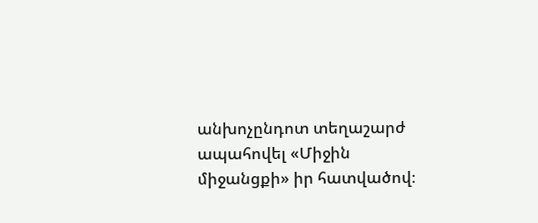անխոչընդոտ տեղաշարժ ապահովել «Միջին միջանցքի» իր հատվածով։